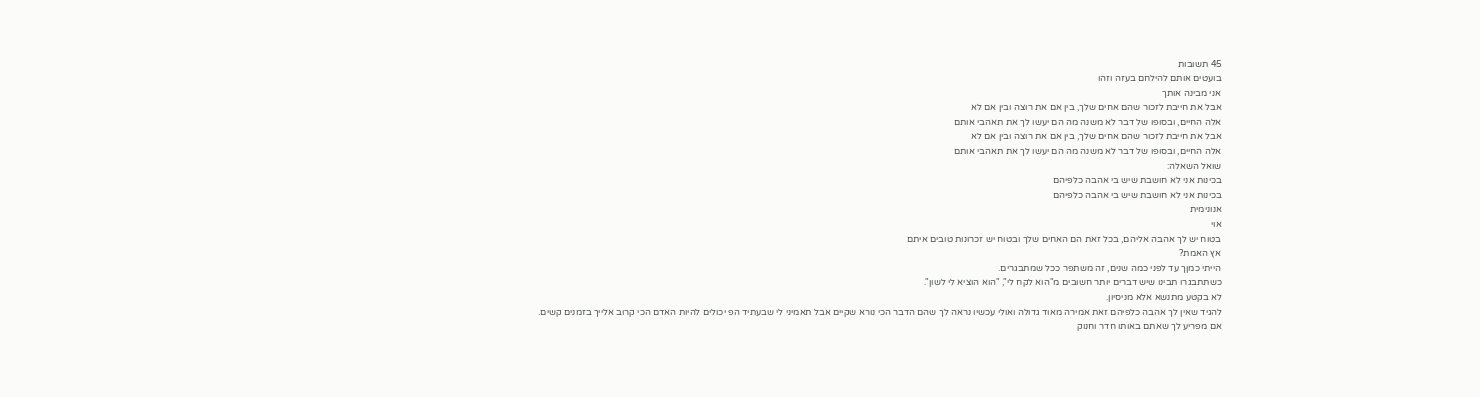45 תשובות
בועטים אותם להילחם בעזה וזהו
אני מבינה אותך
אבל את חייבת לזכור שהם אחים שלך, בין אם את רוצה ובין אם לא
אלה החיים, ובסופו של דבר לא משנה מה הם יעשו לך את תאהבי אותם
אבל את חייבת לזכור שהם אחים שלך, בין אם את רוצה ובין אם לא
אלה החיים, ובסופו של דבר לא משנה מה הם יעשו לך את תאהבי אותם
שואל השאלה:
בכינות אני לא חושבת שיש בי אהבה כלפיהם
בכינות אני לא חושבת שיש בי אהבה כלפיהם
אנונימית
אוי
בטוח יש לך אהבה אליהם, בכל זאת הם האחים שלך ובטוח יש זכרונות טובים איתם
אץ האמת?
הייתי כמןך עד לפני כמה שנים, זה משתפר ככל שמתבגרים.
כשתתבגרו תבינו שיש דברים יותר חשובים מ"הוא לקח לי", "הוא הוציא לי לשון".
לא בקטע מתנשא אלא מניסיון.
להגיד שאין לך אהבה כלפיהם זאת אמירה מאוד גדולה ואולי עכשיו נראה לך שהם הדבר הכי נורא שקיים אבל תאמיני לי שבעתיד הפ יכולים להיות האדם הכי קרוב אלייך בזמנים קשים.
אם מפריע לך שאתם באותו חדר וחנוק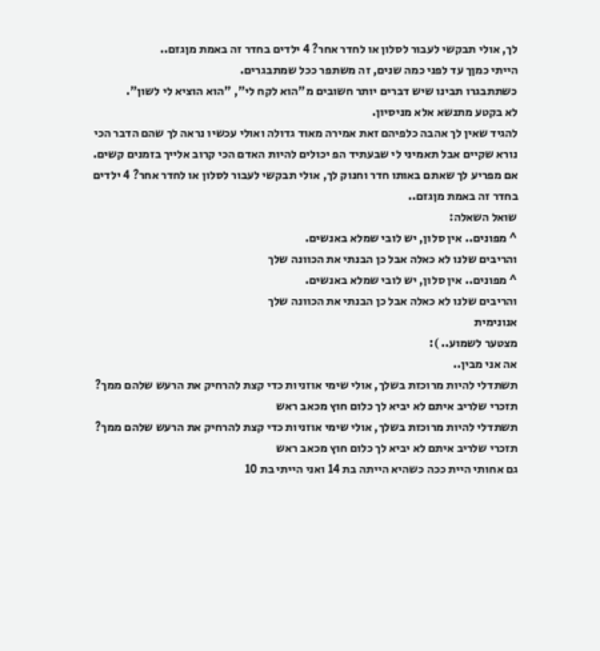לך, אולי תבקשי לעבור לסלון או לחדר אחר? 4 ילדים בחדר זה באמת מןגזם..
הייתי כמןך עד לפני כמה שנים, זה משתפר ככל שמתבגרים.
כשתתבגרו תבינו שיש דברים יותר חשובים מ"הוא לקח לי", "הוא הוציא לי לשון".
לא בקטע מתנשא אלא מניסיון.
להגיד שאין לך אהבה כלפיהם זאת אמירה מאוד גדולה ואולי עכשיו נראה לך שהם הדבר הכי נורא שקיים אבל תאמיני לי שבעתיד הפ יכולים להיות האדם הכי קרוב אלייך בזמנים קשים.
אם מפריע לך שאתם באותו חדר וחנוק לך, אולי תבקשי לעבור לסלון או לחדר אחר? 4 ילדים בחדר זה באמת מןגזם..
שואל השאלה:
^ מפונים.. אין סלון, יש לובי שמלא באנשים.
והריבים שלנו לא כאלה אבל כן הבנתי את הכוונה שלך
^ מפונים.. אין סלון, יש לובי שמלא באנשים.
והריבים שלנו לא כאלה אבל כן הבנתי את הכוונה שלך
אנונימית
מצטער לשמוע.. ):
אה אני מבין..
תשתדלי להיות מרוכזת בשלך, אולי שימי אוזניות כדי קצת להרחיק את הרעש שלהם ממך?
תזכרי שלריב איתם לא יביא לך כלום חוץ מכאב ראש
תשתדלי להיות מרוכזת בשלך, אולי שימי אוזניות כדי קצת להרחיק את הרעש שלהם ממך?
תזכרי שלריב איתם לא יביא לך כלום חוץ מכאב ראש
גם אחותי היית ככה כשהיא הייתה בת 14 ואני הייתי בת 10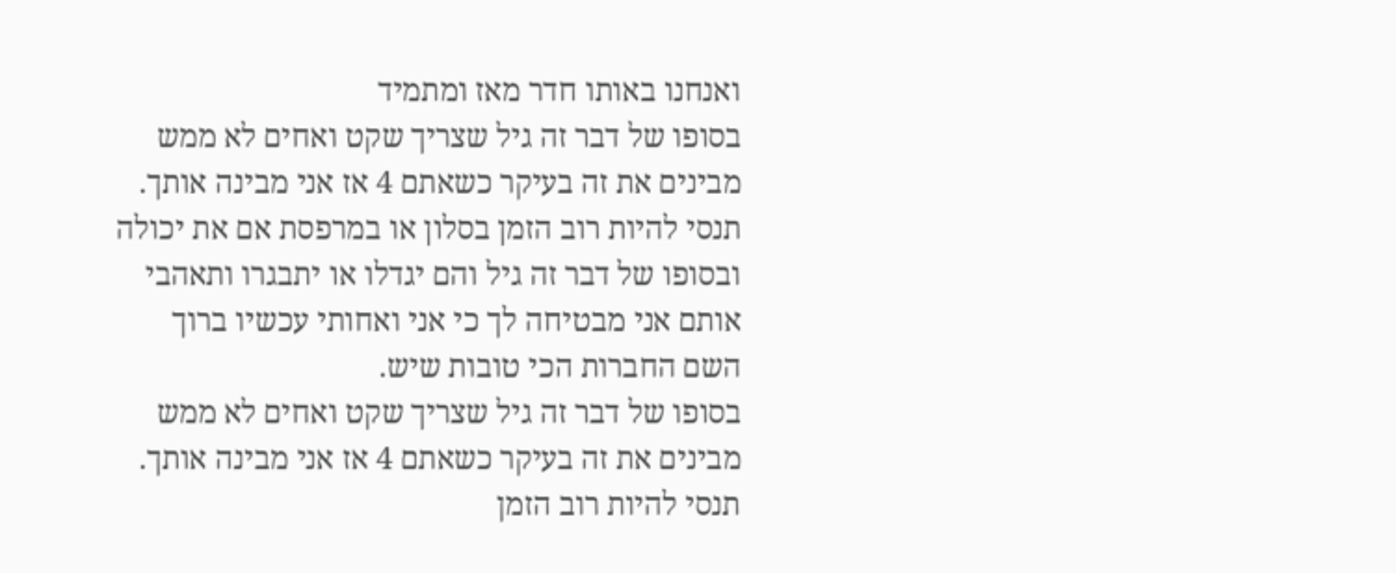ואנחנו באותו חדר מאז ומתמיד
בסופו של דבר זה גיל שצריך שקט ואחים לא ממש מבינים את זה בעיקר כשאתם 4 אז אני מבינה אותך.
תנסי להיות רוב הזמן בסלון או במרפסת אם את יכולה ובסופו של דבר זה גיל והם יגדלו או יתבגרו ותאהבי אותם אני מבטיחה לך כי אני ואחותי עכשיו ברוך השם החברות הכי טובות שיש.
בסופו של דבר זה גיל שצריך שקט ואחים לא ממש מבינים את זה בעיקר כשאתם 4 אז אני מבינה אותך.
תנסי להיות רוב הזמן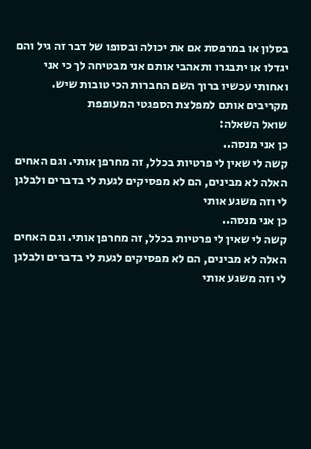בסלון או במרפסת אם את יכולה ובסופו של דבר זה גיל והם יגדלו או יתבגרו ותאהבי אותם אני מבטיחה לך כי אני ואחותי עכשיו ברוך השם החברות הכי טובות שיש.
מקריבים אותם למפלצת הספגטי המעופפת
שואל השאלה:
כן אני מנסה..
קשה לי שאין לי פרטיות בכלל, זה מחרפן אותי. וגם האחים האלה לא מבינים, הם לא מפסיקים לגעת לי בדברים ולבלגן לי וזה משגע אותי
כן אני מנסה..
קשה לי שאין לי פרטיות בכלל, זה מחרפן אותי. וגם האחים האלה לא מבינים, הם לא מפסיקים לגעת לי בדברים ולבלגן לי וזה משגע אותי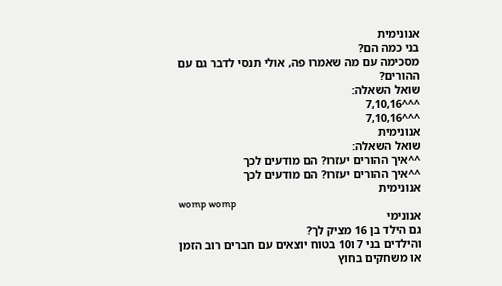אנונימית
בני כמה הם?
מסכימה עם מה שאמרו פה, אולי תנסי לדבר גם עם ההורים?
שואל השאלה:
^^^7,10,16
^^^7,10,16
אנונימית
שואל השאלה:
^^איך ההורים יעזרו? הם מודעים לכך
^^איך ההורים יעזרו? הם מודעים לכך
אנונימית
womp womp
אנונימי
גם הילד בן 16 מציק לך?
והילדים בני 7 ו10 בטוח יוצאים עם חברים רוב הזמן או משחקים בחוץ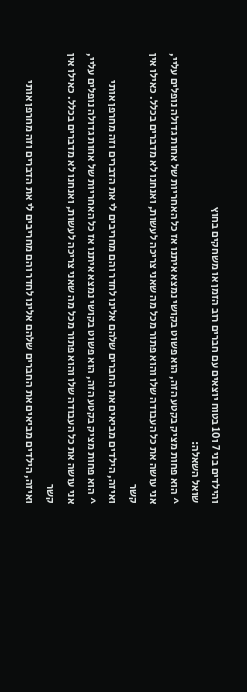והילדים בני 7 ו10 בטוח יוצאים עם חברים רוב הזמן או משחקים בחוץ
שואל השאלה:
^ הוא פחות מציק בקטע הזה, הוא פשוט בקושי נמצא איתנו אז כל האחריות של אחות גדולה נופלים עליי, אני עושה את כל העבודה שלו והוא פתור מכל מה שאני צריכה לעשות, ואנחנו לא מדברים בכלל. כאילו אין קשר
ואיזה, הילדים מביאים את החברים שלהם אלינו לחדר והם מחריבים לי את הדברים וזה מחרפן אותי
^ הוא פחות מציק בקטע הזה, הוא פשוט בקושי נמצא איתנו אז כל האחריות של אחות גדולה נופלים עליי, אני עושה את כל העבודה שלו והוא פתור מכל מה שאני צריכה לעשות, ואנחנו לא מדברים בכלל. כאילו אין קשר
ואיזה, הילדים מביאים את החברים שלהם אלינו לחדר והם מחריבים לי את הדברים וזה מחרפן אותי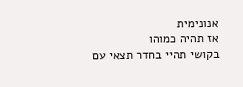אנונימית
אז תהיה כמוהו
בקושי תהיי בחדר תצאי עם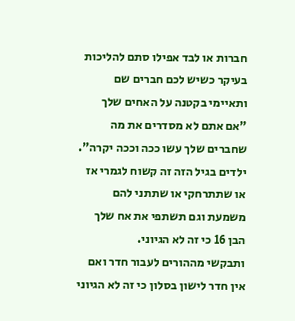חברות או לבד אפילו סתם להליכות בעיקר כשיש לכם חברים שם ותאיימי בקטנה על האחים שלך "אם אתם לא מסדרים את מה שחברים שלך עשו ככה וככה יקרה".
ילדים בגיל הזה זה קשוח לגמרי אז או שתתרחקי או שתתני להם משמעת וגם תשתפי את אח שלך הבן 16 כי זה לא הגיוני.
ותבקשי מההורים לעבור חדר ואם אין חדר לישון בסלון כי זה לא הגיוני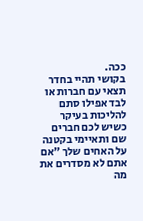ככה.
בקושי תהיי בחדר תצאי עם חברות או לבד אפילו סתם להליכות בעיקר כשיש לכם חברים שם ותאיימי בקטנה על האחים שלך "אם אתם לא מסדרים את מה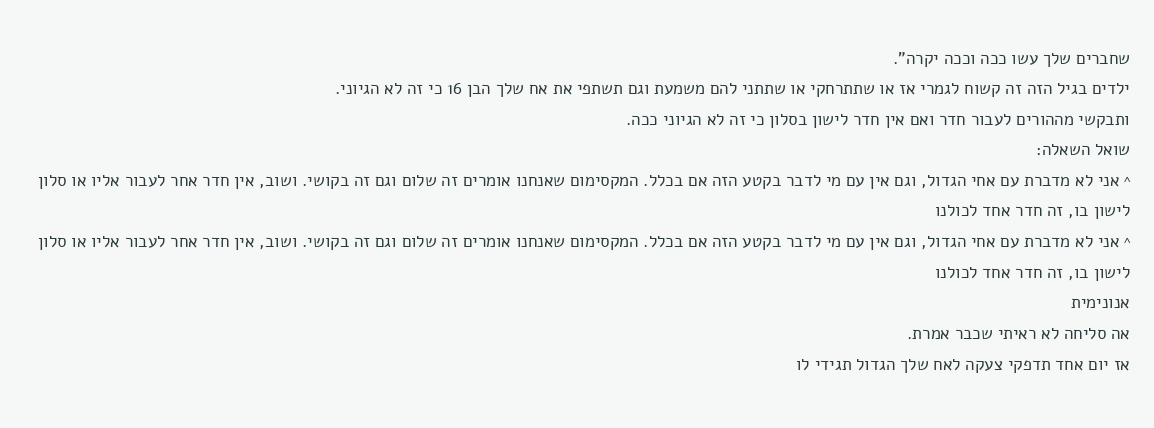שחברים שלך עשו ככה וככה יקרה".
ילדים בגיל הזה זה קשוח לגמרי אז או שתתרחקי או שתתני להם משמעת וגם תשתפי את אח שלך הבן 16 כי זה לא הגיוני.
ותבקשי מההורים לעבור חדר ואם אין חדר לישון בסלון כי זה לא הגיוני ככה.
שואל השאלה:
^ אני לא מדברת עם אחי הגדול, וגם אין עם מי לדבר בקטע הזה אם בכלל. המקסימום שאנחנו אומרים זה שלום וגם זה בקושי. ושוב, אין חדר אחר לעבור אליו או סלון לישון בו, זה חדר אחד לכולנו
^ אני לא מדברת עם אחי הגדול, וגם אין עם מי לדבר בקטע הזה אם בכלל. המקסימום שאנחנו אומרים זה שלום וגם זה בקושי. ושוב, אין חדר אחר לעבור אליו או סלון לישון בו, זה חדר אחד לכולנו
אנונימית
אה סליחה לא ראיתי שכבר אמרת.
אז יום אחד תדפקי צעקה לאח שלך הגדול תגידי לו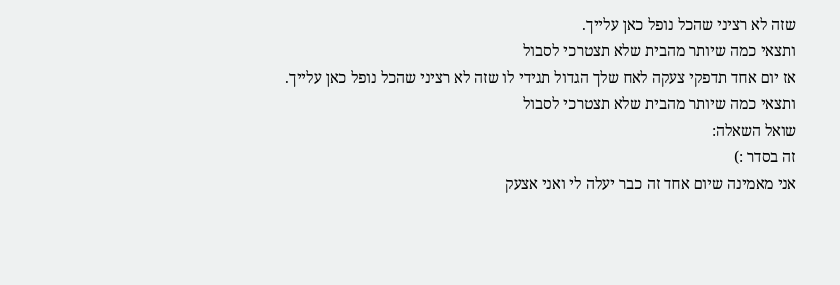שזה לא רציני שהכל נופל כאן עלייך.
ותצאי כמה שיותר מהבית שלא תצטרכי לסבול
אז יום אחד תדפקי צעקה לאח שלך הגדול תגידי לו שזה לא רציני שהכל נופל כאן עלייך.
ותצאי כמה שיותר מהבית שלא תצטרכי לסבול
שואל השאלה:
זה בסדר :)
אני מאמינה שיום אחד זה כבר יעלה לי ואני אצעק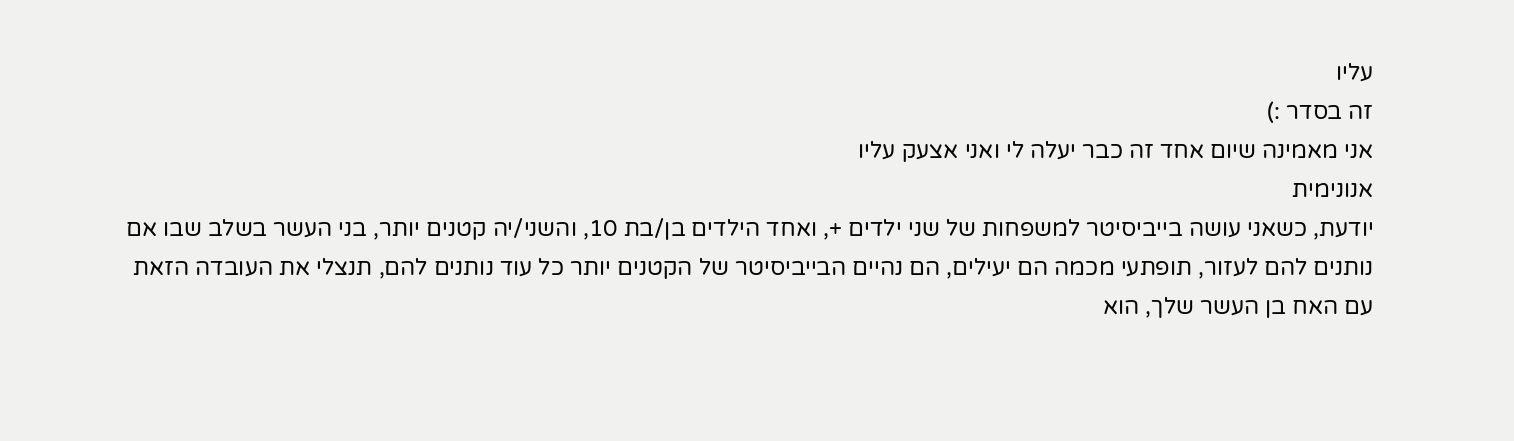עליו
זה בסדר :)
אני מאמינה שיום אחד זה כבר יעלה לי ואני אצעק עליו
אנונימית
יודעת, כשאני עושה בייביסיטר למשפחות של שני ילדים +, ואחד הילדים בן/בת 10, והשני/יה קטנים יותר, בני העשר בשלב שבו אם נותנים להם לעזור, תופתעי מכמה הם יעילים, הם נהיים הבייביסיטר של הקטנים יותר כל עוד נותנים להם, תנצלי את העובדה הזאת עם האח בן העשר שלך, הוא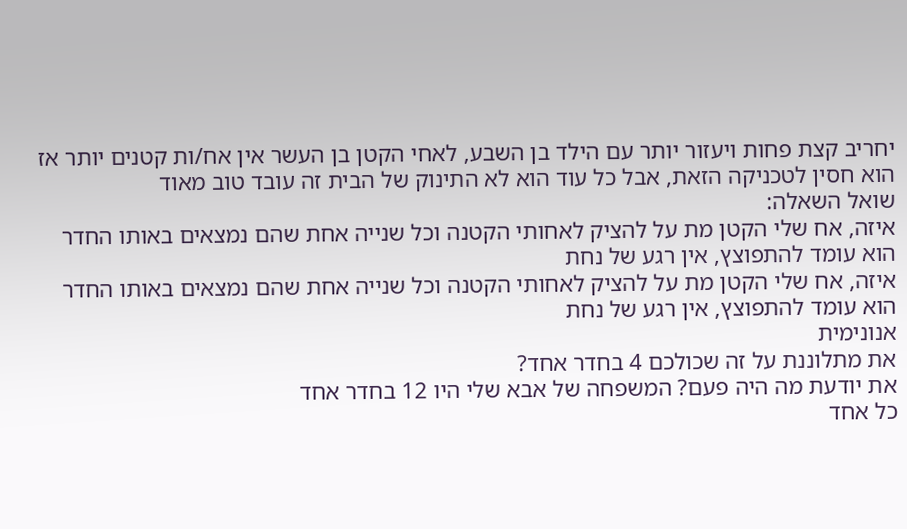יחריב קצת פחות ויעזור יותר עם הילד בן השבע, לאחי הקטן בן העשר אין אח/ות קטנים יותר אז הוא חסין לטכניקה הזאת, אבל כל עוד הוא לא התינוק של הבית זה עובד טוב מאוד
שואל השאלה:
איזה, אח שלי הקטן מת על להציק לאחותי הקטנה וכל שנייה אחת שהם נמצאים באותו החדר הוא עומד להתפוצץ, אין רגע של נחת
איזה, אח שלי הקטן מת על להציק לאחותי הקטנה וכל שנייה אחת שהם נמצאים באותו החדר הוא עומד להתפוצץ, אין רגע של נחת
אנונימית
את מתלוננת על זה שכולכם 4 בחדר אחד?
את יודעת מה היה פעם? המשפחה של אבא שלי היו 12 בחדר אחד
כל אחד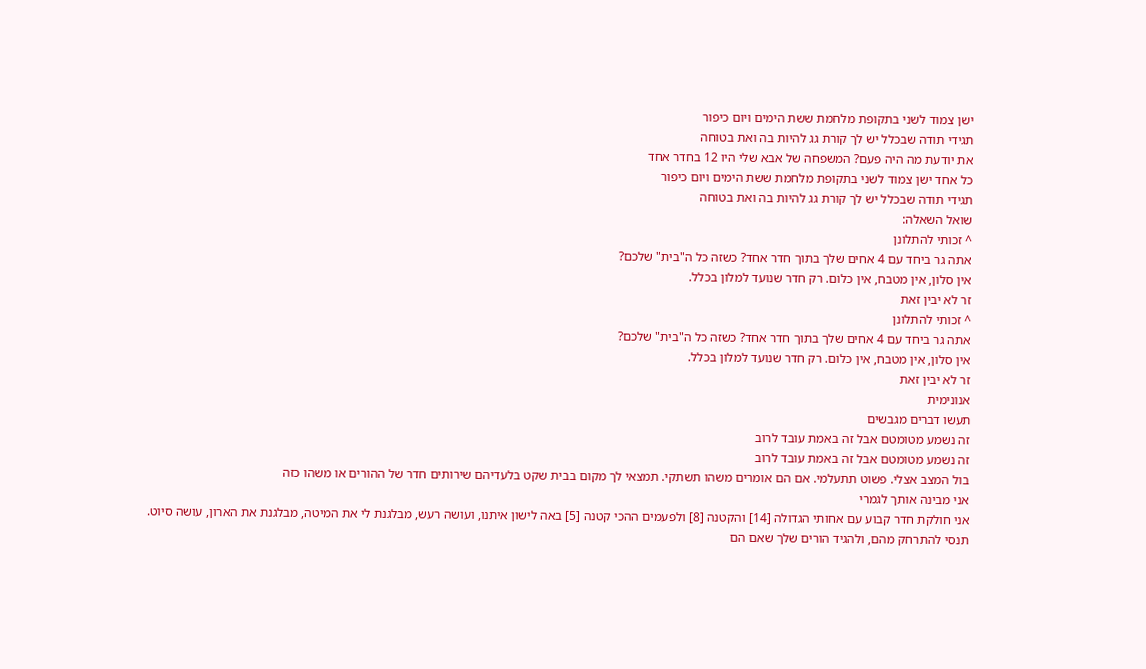ישן צמוד לשני בתקופת מלחמת ששת הימים ויום כיפור
תגידי תודה שבכלל יש לך קורת גג להיות בה ואת בטוחה
את יודעת מה היה פעם? המשפחה של אבא שלי היו 12 בחדר אחד
כל אחד ישן צמוד לשני בתקופת מלחמת ששת הימים ויום כיפור
תגידי תודה שבכלל יש לך קורת גג להיות בה ואת בטוחה
שואל השאלה:
^ זכותי להתלונן
אתה גר ביחד עם 4 אחים שלך בתוך חדר אחד? כשזה כל ה"בית" שלכם?
אין סלון, אין מטבח, אין כלום. רק חדר שנועד למלון בכלל.
זר לא יבין זאת
^ זכותי להתלונן
אתה גר ביחד עם 4 אחים שלך בתוך חדר אחד? כשזה כל ה"בית" שלכם?
אין סלון, אין מטבח, אין כלום. רק חדר שנועד למלון בכלל.
זר לא יבין זאת
אנונימית
תעשו דברים מגבשים
זה נשמע מטומטם אבל זה באמת עובד לרוב
זה נשמע מטומטם אבל זה באמת עובד לרוב
בול המצב אצלי. פשוט תתעלמי. אם הם אומרים משהו תשתקי. תמצאי לך מקום בבית שקט בלעדיהם שירותים חדר של ההורים או משהו כזה
אני מבינה אותך לגמרי
אני חולקת חדר קבוע עם אחותי הגדולה [14] והקטנה [8] ולפעמים ההכי קטנה [5] באה לישון איתנו, ועושה רעש, מבלגנת לי את המיטה, מבלגנת את הארון, עושה סיוט.
תנסי להתרחק מהם, ולהגיד הורים שלך שאם הם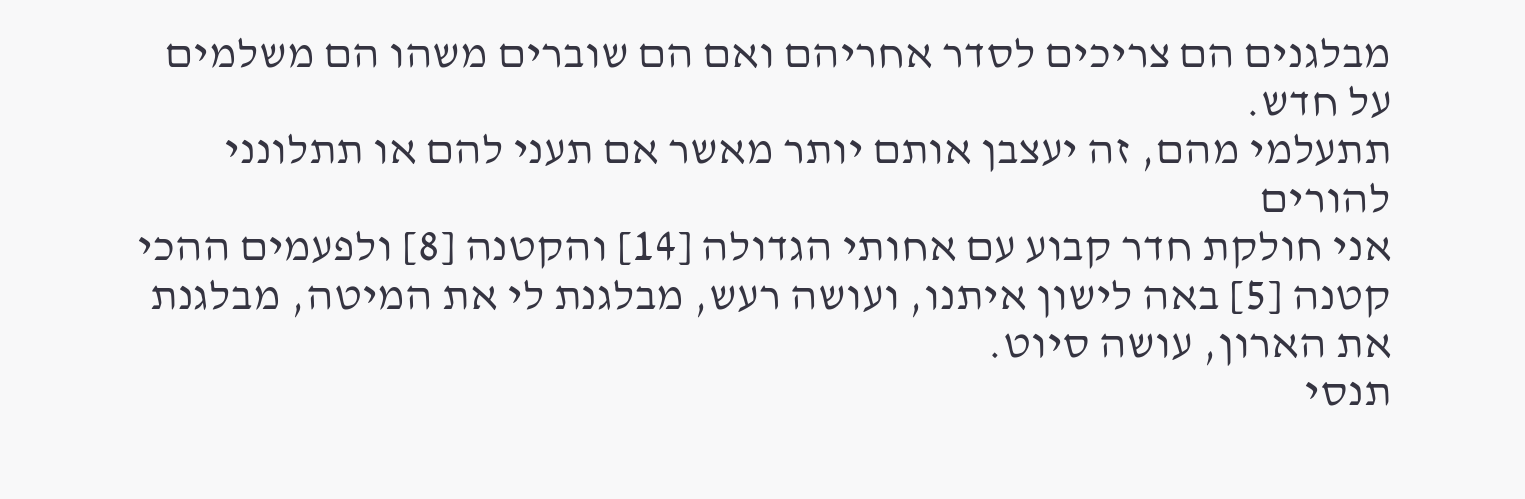מבלגנים הם צריכים לסדר אחריהם ואם הם שוברים משהו הם משלמים על חדש.
תתעלמי מהם, זה יעצבן אותם יותר מאשר אם תעני להם או תתלונני להורים
אני חולקת חדר קבוע עם אחותי הגדולה [14] והקטנה [8] ולפעמים ההכי קטנה [5] באה לישון איתנו, ועושה רעש, מבלגנת לי את המיטה, מבלגנת את הארון, עושה סיוט.
תנסי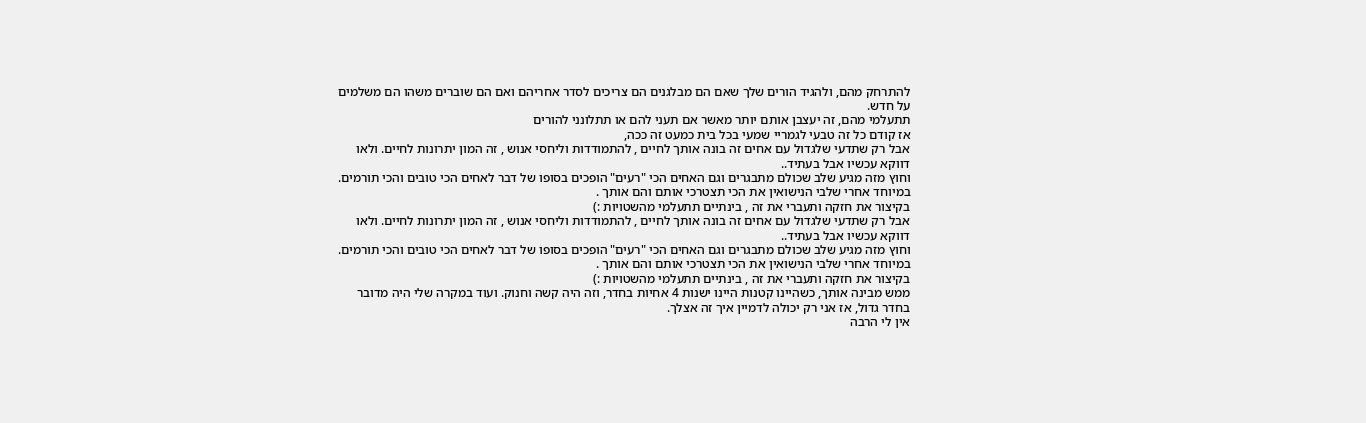להתרחק מהם, ולהגיד הורים שלך שאם הם מבלגנים הם צריכים לסדר אחריהם ואם הם שוברים משהו הם משלמים על חדש.
תתעלמי מהם, זה יעצבן אותם יותר מאשר אם תעני להם או תתלונני להורים
אז קודם כל זה טבעי לגמריי שמעי בכל בית כמעט זה ככה,
אבל רק שתדעי שלגדול עם אחים זה בונה אותך לחיים , להתמודדות וליחסי אנוש , זה המון יתרונות לחיים. ולאו דווקא עכשיו אבל בעתיד..
וחוץ מזה מגיע שלב שכולם מתבגרים וגם האחים הכי "רעים" הופכים בסופו של דבר לאחים הכי טובים והכי תורמים.
במיוחד אחרי שלבי הנישואין את הכי תצטרכי אותם והם אותך .
בקיצור את חזקה ותעברי את זה , בינתיים תתעלמי מהשטויות :)
אבל רק שתדעי שלגדול עם אחים זה בונה אותך לחיים , להתמודדות וליחסי אנוש , זה המון יתרונות לחיים. ולאו דווקא עכשיו אבל בעתיד..
וחוץ מזה מגיע שלב שכולם מתבגרים וגם האחים הכי "רעים" הופכים בסופו של דבר לאחים הכי טובים והכי תורמים.
במיוחד אחרי שלבי הנישואין את הכי תצטרכי אותם והם אותך .
בקיצור את חזקה ותעברי את זה , בינתיים תתעלמי מהשטויות :)
ממש מבינה אותך, כשהיינו קטנות היינו ישנות 4 אחיות בחדר, וזה היה קשה וחנוק. ועוד במקרה שלי היה מדובר בחדר גדול, אז אני רק יכולה לדמיין איך זה אצלך.
אין לי הרבה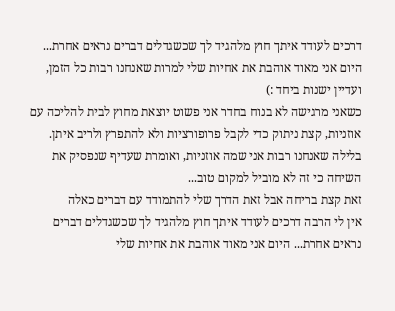דרכים לעודד איתך חוץ מלהגיד לך שכשגדלים דברים נראים אחרת... היום אני מאוד אוהבת את אחיות שלי למרות שאנחנו רבות כל הזמן, ועדיין ישנות ביחד :)
כשאני מרגישה לא בנוח בחדר אני פשוט יוצאת מחוץ לבית להליכה עם אוזניות, קצת ניתוק כדי לקבל פרופורציות ולא להתפרץ ולריב איתן.
בלילה שאנחנו רבות אני שמה אוזניות, ואומרת שעדיף שנפסיק את השיחה כי זה לא מוביל למקום טוב...
זאת קצת בריחה אבל זאת הדרך שלי להתמודד עם דברים כאלה
אין לי הרבה דרכים לעודד איתך חוץ מלהגיד לך שכשגדלים דברים נראים אחרת... היום אני מאוד אוהבת את אחיות שלי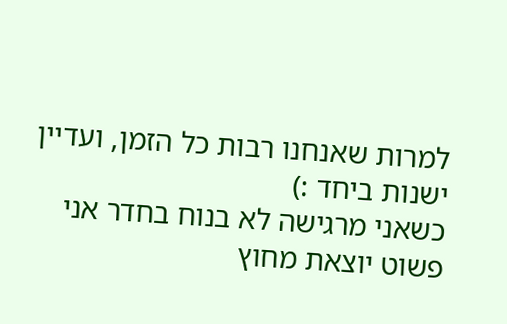למרות שאנחנו רבות כל הזמן, ועדיין ישנות ביחד :)
כשאני מרגישה לא בנוח בחדר אני פשוט יוצאת מחוץ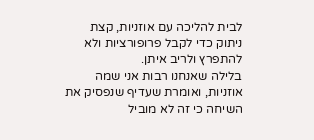לבית להליכה עם אוזניות, קצת ניתוק כדי לקבל פרופורציות ולא להתפרץ ולריב איתן.
בלילה שאנחנו רבות אני שמה אוזניות, ואומרת שעדיף שנפסיק את השיחה כי זה לא מוביל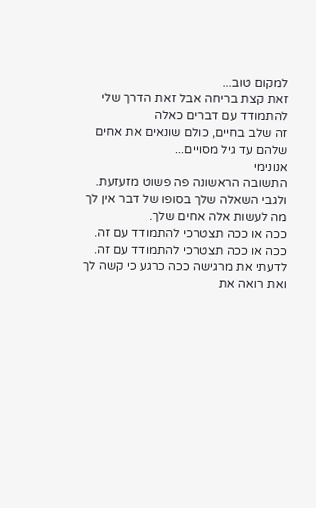למקום טוב...
זאת קצת בריחה אבל זאת הדרך שלי להתמודד עם דברים כאלה
זה שלב בחיים, כולם שונאים את אחים שלהם עד גיל מסויים...
אנונימי
התשובה הראשונה פה פשוט מזעזעת.
ולגבי השאלה שלך בסופו של דבר אין לך מה לעשות אלה אחים שלך.
ככה או ככה תצטרכי להתמודד עם זה.
ככה או ככה תצטרכי להתמודד עם זה.
לדעתי את מרגישה ככה כרגע כי קשה לך ואת רואה את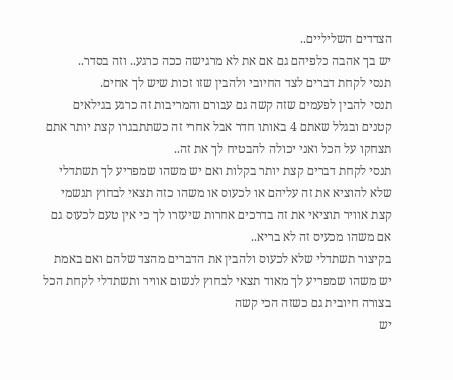הצדדים השליליים..
יש בך אהבה כלפיהם גם אם את לא מרגישה ככה כרגע.. וזה בסדר..
תנסי לקחת דברים לצד החיובי ולהבין שזו זכות שיש לך אחים.
תנסי להבין לפעמים שזה קשה גם עבורם והמריבות זה כרגע בגילאים קטנים ובגלל שאתם 4 באותו חדר אבל אחרי זה כשתתבגרו קצת יותר אתם תצחקו על הכל ואני יכולה להבטיח לך את זה..
תנסי לקחת דברים קצת יותר בקלות ואם יש משהו שמפריע לך תשתדלי שלא להוציא את זה עליהם או לכעוס או משהו כזה תצאי לבחוץ תנשמי קצת אוויר תוציאי את זה בדרכים אחרות שיעזרו לך כי אין טעם לכעוס גם אם משהו מכעיס זה לא בריא..
בקיצור תשתדלי שלא לכעוס ולהבין את הדברים מהצד שלהם ואם באמת יש משהו שמפריע לך מאוד תצאי לבחוץ לנשום אוויר ותשתדלי לקחת הכל בצורה חיובית גם כשזה הכי קשה
יש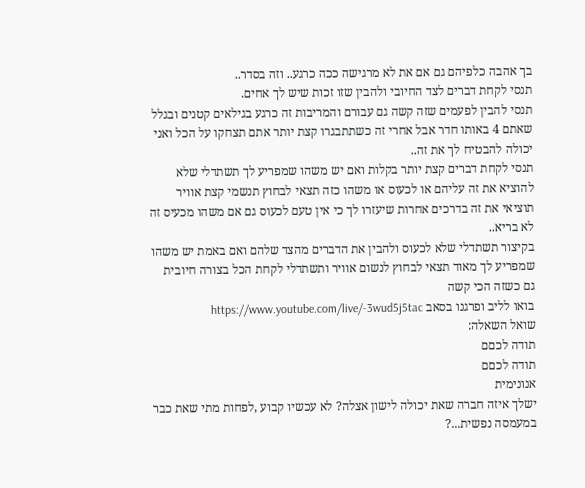בך אהבה כלפיהם גם אם את לא מרגישה ככה כרגע.. וזה בסדר..
תנסי לקחת דברים לצד החיובי ולהבין שזו זכות שיש לך אחים.
תנסי להבין לפעמים שזה קשה גם עבורם והמריבות זה כרגע בגילאים קטנים ובגלל שאתם 4 באותו חדר אבל אחרי זה כשתתבגרו קצת יותר אתם תצחקו על הכל ואני יכולה להבטיח לך את זה..
תנסי לקחת דברים קצת יותר בקלות ואם יש משהו שמפריע לך תשתדלי שלא להוציא את זה עליהם או לכעוס או משהו כזה תצאי לבחוץ תנשמי קצת אוויר תוציאי את זה בדרכים אחרות שיעזרו לך כי אין טעם לכעוס גם אם משהו מכעיס זה לא בריא..
בקיצור תשתדלי שלא לכעוס ולהבין את הדברים מהצד שלהם ואם באמת יש משהו שמפריע לך מאוד תצאי לבחוץ לנשום אוויר ותשתדלי לקחת הכל בצורה חיובית גם כשזה הכי קשה
בואו לליב ופרגנו בסאב https://www.youtube.com/live/-3wud5j5tac
שואל השאלה:
תודה לכםם
תודה לכםם
אנונימית
ישלך איזה חברה שאת יכולה לישון אצלה? לא עכשיו קבוע ,לפחות מתי שאת כבר במעמסה נפשית...?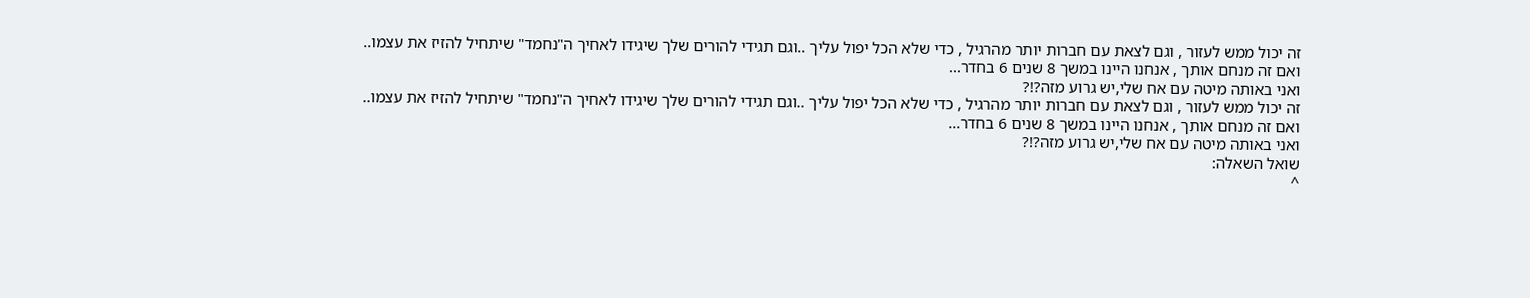זה יכול ממש לעזור , וגם לצאת עם חברות יותר מהרגיל , כדי שלא הכל יפול עליך ..וגם תגידי להורים שלך שיגידו לאחיך ה"נחמד" שיתחיל להזיז את עצמו..
ואם זה מנחם אותך , אנחנו היינו במשך 8 שנים 6 בחדר...
ואני באותה מיטה עם אח שלי,יש גרוע מזה?!?
זה יכול ממש לעזור , וגם לצאת עם חברות יותר מהרגיל , כדי שלא הכל יפול עליך ..וגם תגידי להורים שלך שיגידו לאחיך ה"נחמד" שיתחיל להזיז את עצמו..
ואם זה מנחם אותך , אנחנו היינו במשך 8 שנים 6 בחדר...
ואני באותה מיטה עם אח שלי,יש גרוע מזה?!?
שואל השאלה:
^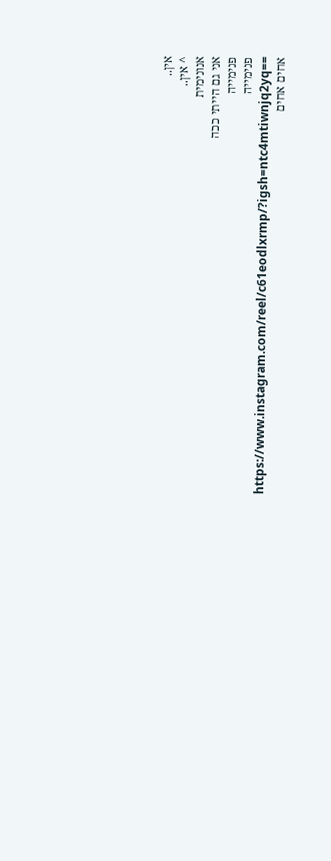אין..
^ אין..
אנונימית
אני גם הייתי ככה
פנימייה
פנימייה
https://www.instagram.com/reel/c61eodlxrmp/?igsh=ntc4mtiwnjq2yq==
אחים אחים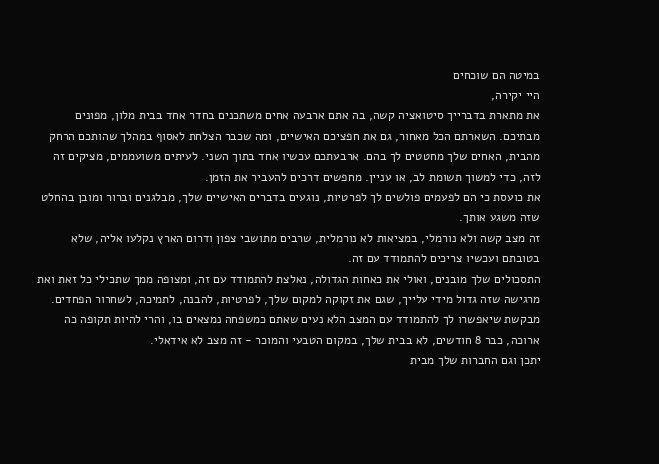במיטה הם שוכחים
היי יקירה,
את מתארת בדברייך סיטואציה קשה, בה אתם ארבעה אחים משתכנים בחדר אחד בבית מלון, מפונים מבתיכם. השארתם הכל מאחור, גם את חפציכם האישיים, ומה שכבר הצלחת לאסוף במהלך שהותכם הרחק מהבית, האחים שלך מחטטים לך בהם. ארבעתכם עכשיו אחד בתוך השני. לעיתים משועממים, מציקים זה לזה, כדי למשוך תשומת לב, או עניין. מחפשים דרכים להעביר את הזמן.
את כועסת כי הם לפעמים פולשים לך לפרטיות, נוגעים בדברים האישיים שלך, מבלגנים וברור ומובן בהחלט שזה משגע אותך.
זה מצב קשה ולא נורמלי, במציאות לא נורמלית, שרבים מתושבי צפון ודרום הארץ נקלעו אליה, שלא בטובתם ועכשיו צריכים להתמודד עם זה.
התסכולים שלך מובנים, ואולי את כאחות הגדולה, נאלצת להתמודד עם זה, ומצופה ממך שתכילי כל זאת ואת מרגישה שזה גדול מידי עלייך, שגם את זקוקה למקום שלך, לפרטיות, להבנה, לתמיכה, לשחרור הפחדים. מבקשת שיאפשרו לך להתמודד עם המצב הלא נעים שאתם כמשפחה נמצאים בו, והרי להיות תקופה כה ארוכה, כבר 8 חודשים, לא בבית שלך, במקום הטבעי והמוכר - זה מצב לא אידאלי.
יתכן וגם החברות שלך מבית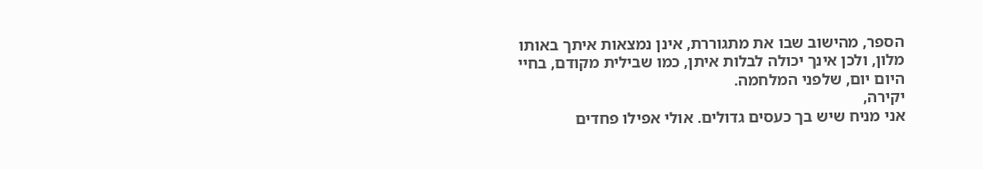הספר, מהישוב שבו את מתגוררת, אינן נמצאות איתך באותו מלון, ולכן אינך יכולה לבלות איתן, כמו שבילית מקודם, בחיי היום יום, שלפני המלחמה.
יקירה,
אני מניח שיש בך כעסים גדולים. אולי אפילו פחדים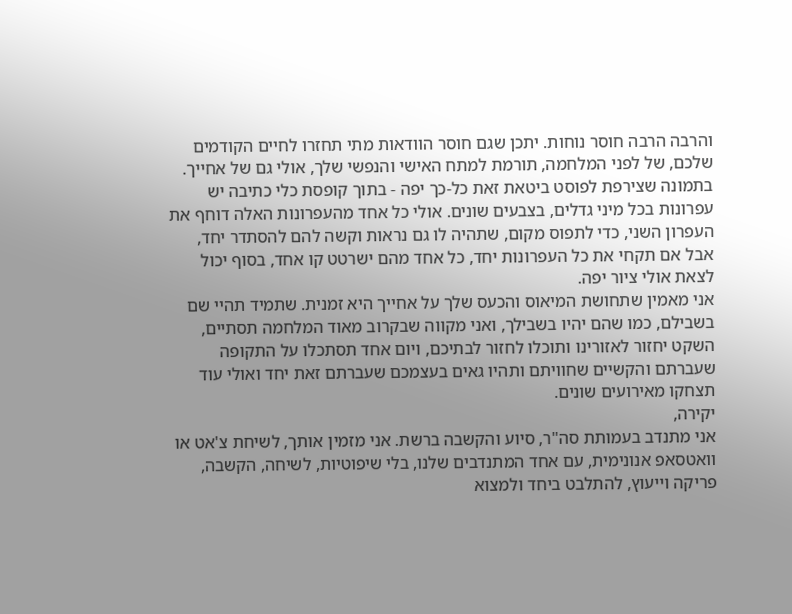והרבה הרבה חוסר נוחות. יתכן שגם חוסר הוודאות מתי תחזרו לחיים הקודמים שלכם, של לפני המלחמה, תורמת למתח האישי והנפשי שלך, אולי גם של אחייך.
בתמונה שצירפת לפוסט ביטאת זאת כל-כך יפה - בתוך קופסת כלי כתיבה יש עפרונות בכל מיני גדלים, בצבעים שונים. אולי כל אחד מהעפרונות האלה דוחף את העפרון השני, כדי לתפוס מקום, שתהיה לו גם נראות וקשה להם להסתדר יחד, אבל אם תקחי את כל העפרונות יחד, כל אחד מהם ישרטט קו אחד, בסוף יכול לצאת אולי ציור יפה.
אני מאמין שתחושת המיאוס והכעס שלך על אחייך היא זמנית. שתמיד תהיי שם בשבילם, כמו שהם יהיו בשבילך, ואני מקווה שבקרוב מאוד המלחמה תסתיים, השקט יחזור לאזורינו ותוכלו לחזור לבתיכם, ויום אחד תסתכלו על התקופה שעברתם והקשיים שחוויתם ותהיו גאים בעצמכם שעברתם זאת יחד ואולי עוד תצחקו מאירועים שונים.
יקירה,
אני מתנדב בעמותת סה"ר, סיוע והקשבה ברשת. אני מזמין אותך, לשיחת צ'אט או וואטסאפ אנונימית, עם אחד המתנדבים שלנו, בלי שיפוטיות, לשיחה, הקשבה, פריקה וייעוץ, להתלבט ביחד ולמצוא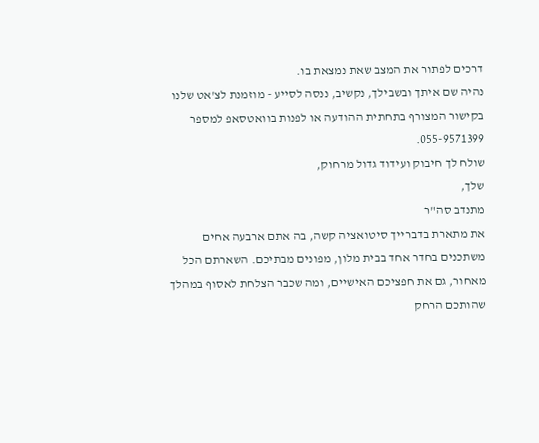דרכים לפתור את המצב שאת נמצאת בו.
נהיה שם איתך ובשבילך, נקשיב, ננסה לסייע - מוזמנת לצ'אט שלנו בקישור המצורף בתחתית ההודעה או לפנות בוואטסאפ למספר 055-9571399.
שולח לך חיבוק ועידוד גדול מרחוק,
שלך,
מתנדב סה"ר
את מתארת בדברייך סיטואציה קשה, בה אתם ארבעה אחים משתכנים בחדר אחד בבית מלון, מפונים מבתיכם. השארתם הכל מאחור, גם את חפציכם האישיים, ומה שכבר הצלחת לאסוף במהלך שהותכם הרחק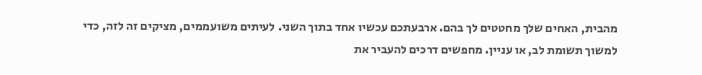מהבית, האחים שלך מחטטים לך בהם. ארבעתכם עכשיו אחד בתוך השני. לעיתים משועממים, מציקים זה לזה, כדי למשוך תשומת לב, או עניין. מחפשים דרכים להעביר את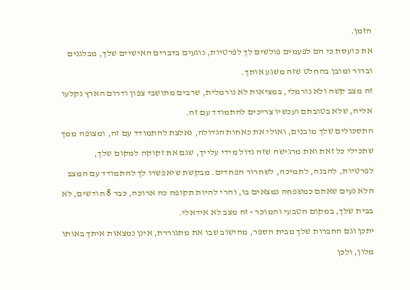הזמן.
את כועסת כי הם לפעמים פולשים לך לפרטיות, נוגעים בדברים האישיים שלך, מבלגנים וברור ומובן בהחלט שזה משגע אותך.
זה מצב קשה ולא נורמלי, במציאות לא נורמלית, שרבים מתושבי צפון ודרום הארץ נקלעו אליה, שלא בטובתם ועכשיו צריכים להתמודד עם זה.
התסכולים שלך מובנים, ואולי את כאחות הגדולה, נאלצת להתמודד עם זה, ומצופה ממך שתכילי כל זאת ואת מרגישה שזה גדול מידי עלייך, שגם את זקוקה למקום שלך, לפרטיות, להבנה, לתמיכה, לשחרור הפחדים. מבקשת שיאפשרו לך להתמודד עם המצב הלא נעים שאתם כמשפחה נמצאים בו, והרי להיות תקופה כה ארוכה, כבר 8 חודשים, לא בבית שלך, במקום הטבעי והמוכר - זה מצב לא אידאלי.
יתכן וגם החברות שלך מבית הספר, מהישוב שבו את מתגוררת, אינן נמצאות איתך באותו מלון, ולכן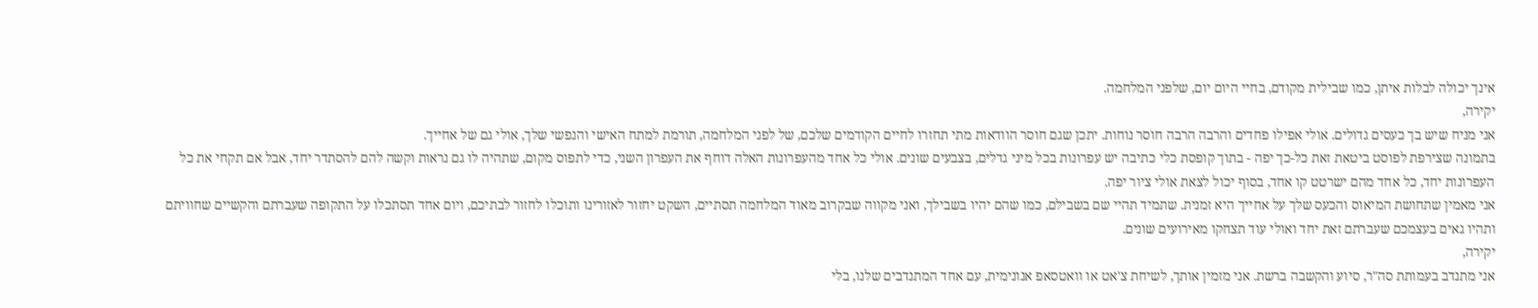אינך יכולה לבלות איתן, כמו שבילית מקודם, בחיי היום יום, שלפני המלחמה.
יקירה,
אני מניח שיש בך כעסים גדולים. אולי אפילו פחדים והרבה הרבה חוסר נוחות. יתכן שגם חוסר הוודאות מתי תחזרו לחיים הקודמים שלכם, של לפני המלחמה, תורמת למתח האישי והנפשי שלך, אולי גם של אחייך.
בתמונה שצירפת לפוסט ביטאת זאת כל-כך יפה - בתוך קופסת כלי כתיבה יש עפרונות בכל מיני גדלים, בצבעים שונים. אולי כל אחד מהעפרונות האלה דוחף את העפרון השני, כדי לתפוס מקום, שתהיה לו גם נראות וקשה להם להסתדר יחד, אבל אם תקחי את כל העפרונות יחד, כל אחד מהם ישרטט קו אחד, בסוף יכול לצאת אולי ציור יפה.
אני מאמין שתחושת המיאוס והכעס שלך על אחייך היא זמנית. שתמיד תהיי שם בשבילם, כמו שהם יהיו בשבילך, ואני מקווה שבקרוב מאוד המלחמה תסתיים, השקט יחזור לאזורינו ותוכלו לחזור לבתיכם, ויום אחד תסתכלו על התקופה שעברתם והקשיים שחוויתם ותהיו גאים בעצמכם שעברתם זאת יחד ואולי עוד תצחקו מאירועים שונים.
יקירה,
אני מתנדב בעמותת סה"ר, סיוע והקשבה ברשת. אני מזמין אותך, לשיחת צ'אט או וואטסאפ אנונימית, עם אחד המתנדבים שלנו, בלי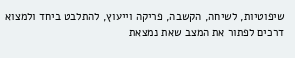שיפוטיות, לשיחה, הקשבה, פריקה וייעוץ, להתלבט ביחד ולמצוא דרכים לפתור את המצב שאת נמצאת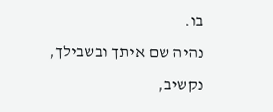בו.
נהיה שם איתך ובשבילך, נקשיב,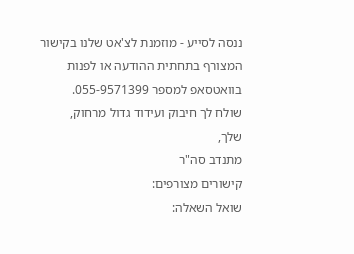ננסה לסייע - מוזמנת לצ'אט שלנו בקישור המצורף בתחתית ההודעה או לפנות בוואטסאפ למספר 055-9571399.
שולח לך חיבוק ועידוד גדול מרחוק,
שלך,
מתנדב סה"ר
קישורים מצורפים:
שואל השאלה: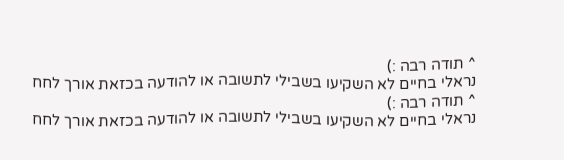^ תודה רבה :)
נראלי בחיים לא השקיעו בשבילי לתשובה או להודעה בכזאת אורך לחח
^ תודה רבה :)
נראלי בחיים לא השקיעו בשבילי לתשובה או להודעה בכזאת אורך לחח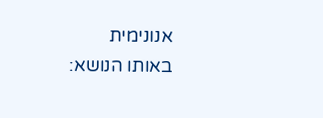אנונימית
באותו הנושא: